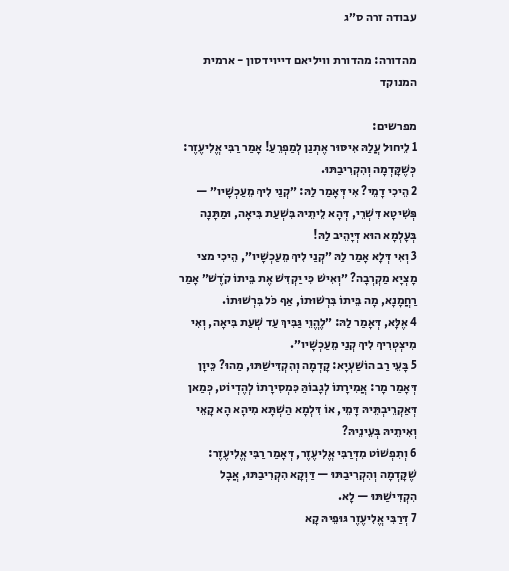עבודה זרה ס״ג

מהדורה: מהדורת וויליאם דייוידסון - ארמית המנוקד

מפרשים:
1 לֵיחוּל עֲלַהּ אִיסּוּר אֶתְנַן לְמַפְרֵעַ! אָמַר רַבִּי אֱלִיעֶזֶר: כְּשֶׁקָּדְמָה וְהִקְרִיבַתּוּ.
2 הֵיכִי דָמֵי? אִי דְּאָמַר לַהּ: ״קְנַי לִיךְ מֵעַכְשָׁיו״ — פְּשִׁיטָא דִּשְׁרֵי, דְּהָא לֵיתֵיהּ בִּשְׁעַת בִּיאָה, וּמַתָּנָה בְּעָלְמָא הוּא דְּיָהֵיב לַהּ!
3 וְאִי דְּלָא אָמַר לַהּ ״קְנַי לִיךְ מֵעַכְשָׁיו״, הֵיכִי מצי מָצְיָא מַקְרְבָה? ״וְאִישׁ כִּי יַקְדִּשׁ אֶת בֵּיתוֹ קֹדֶשׁ״ אָמַר רַחֲמָנָא, מָה בֵּיתוֹ בִּרְשׁוּתוֹ, אַף כֹּל בִּרְשׁוּתוֹ.
4 אֶלָּא, דְּאָמַר לַהּ: ״לֶהֱוֵי גַּבִּיךְ עַד שְׁעַת בִּיאָה, וְאִי מִיצְטְרִיךְ לִיךְ קְנַי מֵעַכְשָׁיו״.
5 בָּעֵי רַב הוֹשַׁעְיָא: קָדְמָה וְהִקְדִּישַׁתּוּ, מַהוּ? כֵּיוָן דְּאָמַר מָר: אֲמִירָתוֹ לְגָבוֹהַּ כִּמְסִירָתוֹ לְהֶדְיוֹט, כְּמַאן דְּאַקְרֵיבְתֵּיהּ דָּמֵי, אוֹ דִּלְמָא הַשְׁתָּא מִיהָא הָא קָאֵי וְאִיתֵיהּ בְּעֵינֵיהּ?
6 וְתִפְשׁוֹט מִדְּרַבִּי אֱלִיעֶזֶר, דְּאָמַר רַבִּי אֱלִיעֶזֶר: שֶׁקָּדְמָה וְהִקְרִיבַתּוּ — דַּוְקָא הִקְרִיבַתּוּ, אֲבָל הִקְדִּישַׁתּוּ — לָא.
7 דְּרַבִּי אֱלִיעֶזֶר גּוּפֵיהּ קָא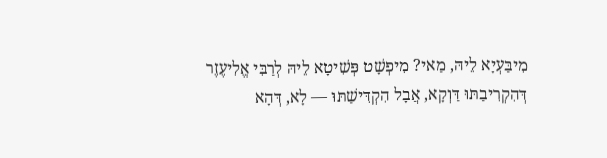מִיבַּעְיָא לֵיהּ, מַאי? מִיפְשָׁט פְּשִׁיטָא לֵיהּ לְרַבִּי אֱלִיעֶזֶר דְּהִקְרִיבַתּוּ דַּוְקָא, אֲבָל הִקְדִּישַׁתּוּ — לָא, דְּהָא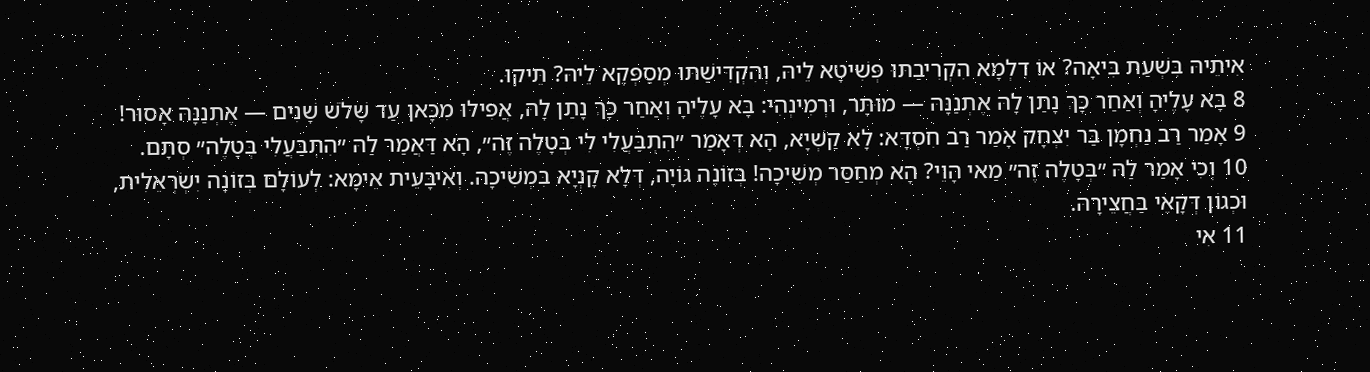אִיתֵיהּ בִּשְׁעַת בִּיאָה? אוֹ דִלְמָא הִקְרִיבַתּוּ פְּשִׁיטָא לֵיהּ, וְהִקְדִּישַׁתּוּ מְסַפְּקָא לֵיהּ? תֵּיקוּ.
8 בָּא עָלֶיהָ וְאַחַר כָּךְ נָתַן לָהּ אֶתְנַנָּהּ — מוּתָּר, וּרְמִינְהִי: בָּא עָלֶיהָ וְאַחַר כָּךְ נָתַן לָהּ, אֲפִילּוּ מִכָּאן עַד שָׁלֹשׁ שָׁנִים — אֶתְנַנָּהּ אָסוּר!
9 אָמַר רַב נַחְמָן בַּר יִצְחָק אָמַר רַב חִסְדָּא: לָא קַשְׁיָא, הָא דְּאָמַר ״הִתְבַּעֲלִי לִי בְּטָלֶה זֶה״, הָא דַּאֲמַר לַהּ ״הִתְבַּעֲלִי בְּטָלֶה״ סְתָם.
10 וְכִי אָמַר לַהּ ״בְּטָלֶה זֶה״ מַאי הָוֵי? הָא מְחַסַּר מְשִׁיכָה! בְּזוֹנָה גּוֹיָה, דְּלָא קָנְיָא בִּמְשִׁיכָה. וְאִיבָּעֵית אֵימָא: לְעוֹלָם בְּזוֹנָה יִשְׂרְאֵלִית, וּכְגוֹן דְּקָאֵי בַּחֲצֵירָהּ.
11 אִי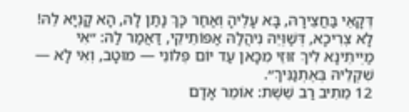דְּקָאֵי בַּחֲצֵירָהּ, בָּא עָלֶיהָ וְאַחַר כָּךְ נָתַן לָהּ, הָא קָנְיָא לֵהּ! לָא צְרִיכָא, דְּשַׁוְּיֵהּ נִיהֲלַהּ אַפּוֹתֵיקֵי, דַּאֲמַר לַהּ: ״אִי מַיְיתֵינָא לִיךְ זוּזֵי מִכָּאן עַד יוֹם פְּלוֹנִי — מוּטָב, וְאִי לָא — שִׁקְלֵיהּ בְּאֶתְנַנִּיךְ״.
12 מֵתִיב רַב שֵׁשֶׁת: אוֹמֵר אָדָם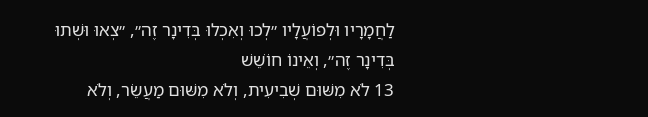לַחֲמָרָיו וּלְפוֹעֲלָיו ״לְכוּ וְאִכְלוּ בְּדִינָר זֶה״, ״צְאוּ וּשְׁתוּ בְּדִינָר זֶה״, וְאֵינוֹ חוֹשֵׁשׁ
13 לֹא מִשּׁוּם שְׁבִיעִית, וְלֹא מִשּׁוּם מַעֲשֵׂר, וְלֹא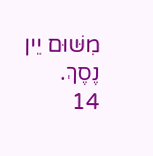מִשּׁוּם יֵין נֶסֶךְ.
14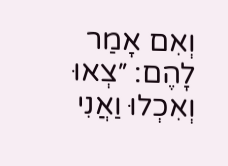וְאִם אָמַר לָהֶם: ״צְאוּ וְאִכְלוּ וַאֲנִי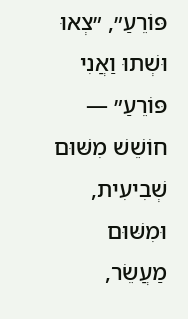פּוֹרֵעַ״, ״צְאוּ וּשְׁתוּ וַאֲנִי פּוֹרֵעַ״ — חוֹשֵׁשׁ מִשּׁוּם שְׁבִיעִית, וּמִשּׁוּם מַעֲשֵׂר,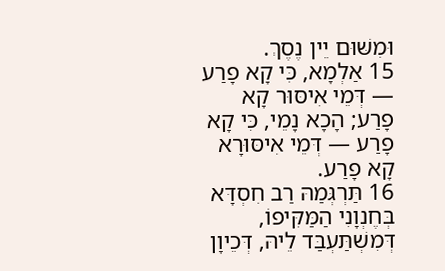וּמִשּׁוּם יֵין נֶסֶךְ.
15 אַלְמָא, כִּי קָא פָרַע — דְּמֵי אִיסּוּר קָא פָרַע; הָכָא נָמֵי, כִּי קָא פָרַע — דְּמֵי אִיסּוּרָא קָא פָרַע.
16 תַּרְגְּמַהּ רַב חִסְדָּא בְּחֶנְוָנִי הַמַּקִּיפוֹ, דְּמִשְׁתַּעְבַּד לֵיהּ, דְּכֵיוָן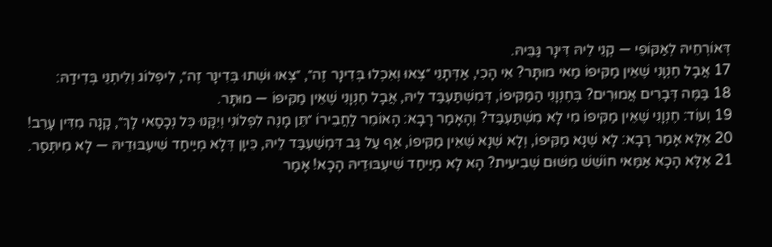דְּאוֹרְחֵיהּ לְאַקּוֹפֵי — קְנֵי לֵיהּ דִּינָר גַּבֵּיהּ.
17 אֲבָל חֶנְוָנִי שֶׁאֵין מַקִּיפוֹ מַאי מוּתָּר? אִי הָכִי, אַדְּתָנֵי ״צְאוּ וְאִכְלוּ בְּדִינָר זֶה״, ״צְאוּ וּשְׁתוּ בְּדִינָר זֶה״, לִיפְלוֹג וְלִיתְנֵי בְּדִידַהּ:
18 בַּמֶּה דְּבָרִים אֲמוּרִים? בְּחֶנְוָנִי הַמַּקִּיפוֹ, דְּמִשְׁתַּעְבַּד לֵיהּ, אֲבָל חֶנְוָנִי שֶׁאֵין מַקִּיפוֹ — מוּתָּר.
19 וְעוֹד: חֶנְוָנִי שֶׁאֵין מַקִּיפוֹ מִי לָא מִשְׁתַּעְבַּד? וְהָאָמַר רָבָא: הָאוֹמֵר לַחֲבֵירוֹ ״תֵּן מָנֶה לִפְלוֹנִי וְיִקָּנוּ כׇּל נְכָסַאי לָךְ״, קָנָה מִדִּין עָרֵב!
20 אֶלָּא אָמַר רָבָא: לָא שְׁנָא מַקִּיפוֹ, וְלָא שְׁנָא שֶׁאֵין מַקִּיפוֹ, אַף עַל גַּב דִּמְשַׁעְבַּד לֵיהּ, כֵּיוָן דְּלָא מְיַיחַד שִׁיעְבּוּדֵיהּ — לָא מִיתְּסַר.
21 אֶלָּא הָכָא אַמַּאי חוֹשֵׁשׁ מִשּׁוּם שְׁבִיעִית? הָא לָא מְיַיחַד שִׁיעְבּוּדֵיהּ הָכָא! אָמַר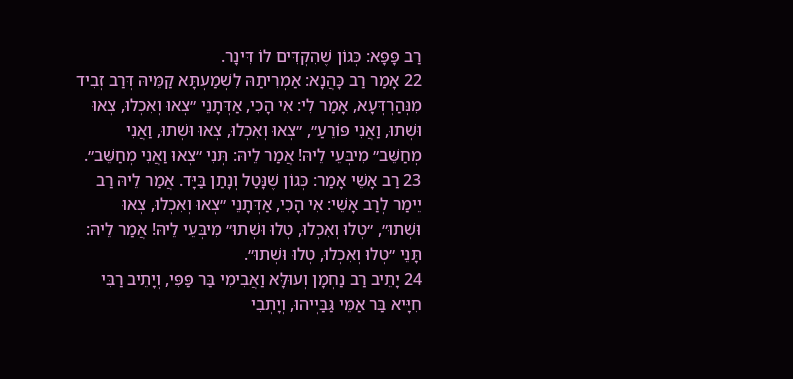רַב פָּפָּא: כְּגוֹן שֶׁהִקְדִּים לוֹ דִּינָר.
22 אָמַר רַב כָּהֲנָא: אַמְרִיתַהּ לִשְׁמַעְתָּא קַמֵּיהּ דְּרַב זְבִיד מִנְּהַרְדְּעָא, אָמַר לִי: אִי הָכִי, אַדְּתָנֵי ״צְאוּ וְאִכְלוּ, צְאוּ וּשְׁתוּ, וַאֲנִי פּוֹרֵעַ״, ״צְאוּ וְאִכְלוּ, צְאוּ וּשְׁתוּ, וַאֲנִי מְחַשֵּׁב״ מִיבְּעֵי לֵיהּ! אֲמַר לֵיהּ: תְּנִי ״צְאוּ וַאֲנִי מְחַשֵּׁב״.
23 רַב אָשֵׁי אָמַר: כְּגוֹן שֶׁנָּטַל וְנָתַן בַּיָּד. אֲמַר לֵיהּ רַב יֵימַר לְרַב אָשֵׁי: אִי הָכִי, אַדְּתָנֵי ״צְאוּ וְאִכְלוּ, צְאוּ וּשְׁתוּ״, ״טְלוּ וְאִכְלוּ, טְלוּ וּשְׁתוּ״ מִיבְּעֵי לֵיהּ! אֲמַר לֵיהּ: תָּנֵי ״טְלוּ וְאִכְלוּ, טְלוּ וּשְׁתוּ״.
24 יָתֵיב רַב נַחְמָן וְעוּלָּא וַאֲבִימִי בַּר פַּפִּי, וְיָתֵיב רַבִּי חִיָּיא בַּר אַמֵּי גַּבַּיְיהוּ, וְיָתְבִי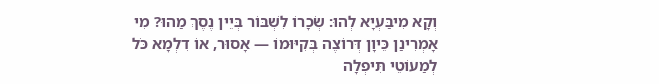וְקָא מִיבַּעְיָא לְהוּ: שְׂכָרוֹ לִשְׁבּוֹר בְּיֵין נֶסֶךְ מַהוּ? מִי אָמְרִינַן כֵּיוָן דְּרוֹצֶה בְּקִיּוּמוֹ — אָסוּר, אוֹ דִלְמָא כֹּל לְמַעוֹטֵי תִּיפְלָה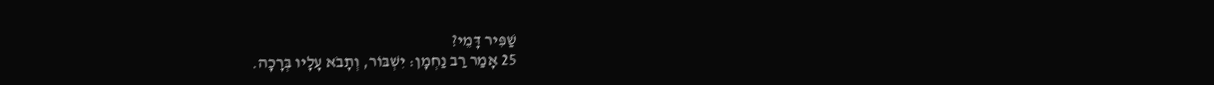שַׁפִּיר דָּמֵי?
25 אָמַר רַב נַחְמָן: יִשְׁבּוֹר, וְתָבֹא עָלָיו בְּרָכָה.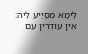לֵימָא מְסַיַּיע לֵיהּ: אֵין עוֹדְרִין עִם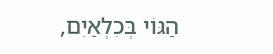הַגּוֹי בְּכִלְאַיִם,